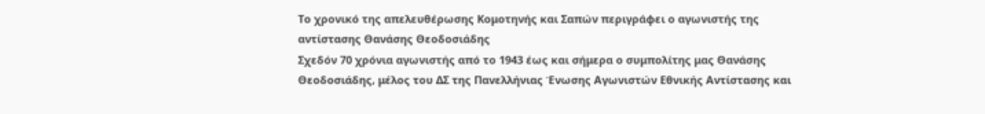Το χρονικό της απελευθέρωσης Κομοτηνής και Σαπών περιγράφει ο αγωνιστής της αντίστασης Θανάσης Θεοδοσιάδης
Σχεδόν 70 χρόνια αγωνιστής από το 1943 έως και σήμερα ο συμπολίτης μας Θανάσης Θεοδοσιάδης, μέλος του ΔΣ της Πανελλήνιας Ένωσης Αγωνιστών Εθνικής Αντίστασης και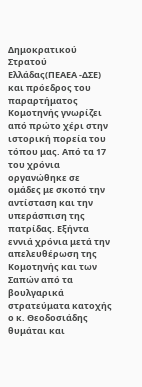Δημοκρατικού Στρατού Ελλάδας(ΠΕΑΕΑ -ΔΣΕ) και πρόεδρος του παραρτήματος Κομοτηνής γνωρίζει από πρώτο χέρι στην ιστορική πορεία του τόπου μας. Από τα 17 του χρόνια οργανώθηκε σε ομάδες με σκοπό την αντίσταση και την υπεράσπιση της πατρίδας. Εξήντα εννιά χρόνια μετά την απελευθέρωση της Κομοτηνής και των Σαπών από τα βουλγαρικά στρατεύματα κατοχής ο κ. Θεοδοσιάδης θυμάται και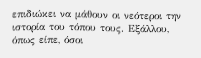επιδιώκει να μάθουν οι νεότεροι την ιστορία του τόπου τους. Εξάλλου, όπως είπε, όσοι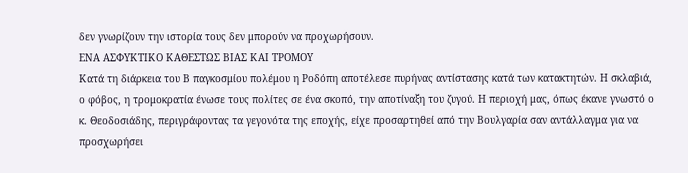δεν γνωρίζουν την ιστορία τους δεν μπορούν να προχωρήσουν.
ΕΝΑ ΑΣΦΥΚΤΙΚΟ ΚΑΘΕΣΤΩΣ ΒΙΑΣ ΚΑΙ ΤΡΟΜΟΥ
Κατά τη διάρκεια του Β παγκοσμίου πολέμου η Ροδόπη αποτέλεσε πυρήνας αντίστασης κατά των κατακτητών. Η σκλαβιά, ο φόβος, η τρομοκρατία ένωσε τους πολίτες σε ένα σκοπό, την αποτίναξη του ζυγού. Η περιοχή μας, όπως έκανε γνωστό ο κ. Θεοδοσιάδης, περιγράφοντας τα γεγονότα της εποχής, είχε προσαρτηθεί από την Βουλγαρία σαν αντάλλαγμα για να προσχωρήσει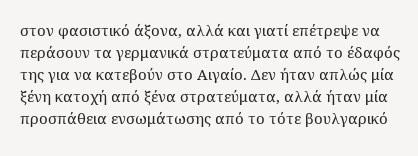στον φασιστικό άξονα, αλλά και γιατί επέτρεψε να περάσουν τα γερμανικά στρατεύματα από το έδαφός της για να κατεβούν στο Αιγαίο. Δεν ήταν απλώς μία ξένη κατοχή από ξένα στρατεύματα, αλλά ήταν μία προσπάθεια ενσωμάτωσης από το τότε βουλγαρικό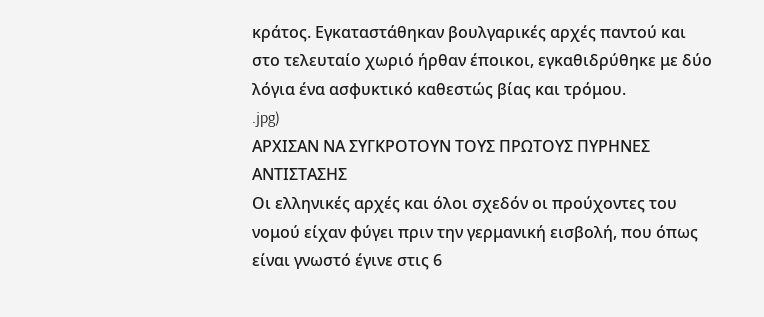κράτος. Εγκαταστάθηκαν βουλγαρικές αρχές παντού και στο τελευταίο χωριό ήρθαν έποικοι, εγκαθιδρύθηκε με δύο λόγια ένα ασφυκτικό καθεστώς βίας και τρόμου.
.jpg)
ΑΡΧΙΣΑΝ ΝΑ ΣΥΓΚΡΟΤΟΥΝ ΤΟΥΣ ΠΡΩΤΟΥΣ ΠΥΡΗΝΕΣ ΑΝΤΙΣΤΑΣΗΣ
Οι ελληνικές αρχές και όλοι σχεδόν οι προύχοντες του νομού είχαν φύγει πριν την γερμανική εισβολή, που όπως είναι γνωστό έγινε στις 6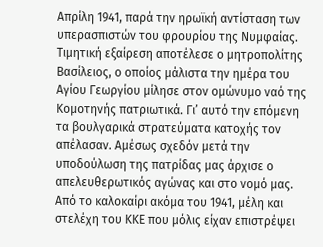Απρίλη 1941, παρά την ηρωϊκή αντίσταση των υπερασπιστών του φρουρίου της Νυμφαίας. Τιμητική εξαίρεση αποτέλεσε ο μητροπολίτης Βασίλειος, ο οποίος μάλιστα την ημέρα του Αγίου Γεωργίου μίλησε στον ομώνυμο ναό της Κομοτηνής πατριωτικά. Γι’ αυτό την επόμενη τα βουλγαρικά στρατεύματα κατοχής τον απέλασαν. Αμέσως σχεδόν μετά την υποδούλωση της πατρίδας μας άρχισε ο απελευθερωτικός αγώνας και στο νομό μας. Από το καλοκαίρι ακόμα του 1941, μέλη και στελέχη του ΚΚΕ που μόλις είχαν επιστρέψει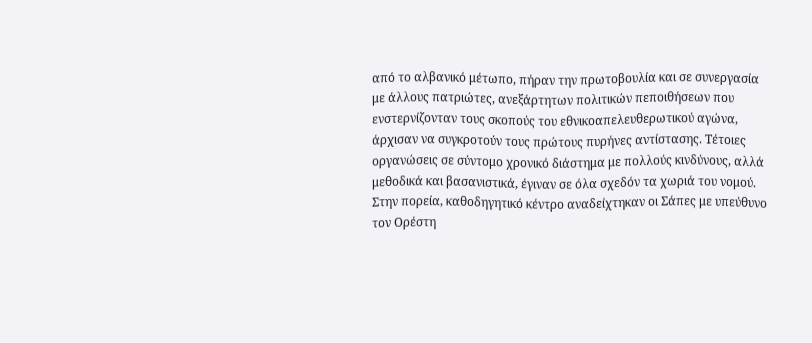από το αλβανικό μέτωπο, πήραν την πρωτοβουλία και σε συνεργασία με άλλους πατριώτες, ανεξάρτητων πολιτικών πεποιθήσεων που ενστερνίζονταν τους σκοπούς του εθνικοαπελευθερωτικού αγώνα, άρχισαν να συγκροτούν τους πρώτους πυρήνες αντίστασης. Τέτοιες οργανώσεις σε σύντομο χρονικό διάστημα με πολλούς κινδύνους, αλλά μεθοδικά και βασανιστικά, έγιναν σε όλα σχεδόν τα χωριά του νομού. Στην πορεία, καθοδηγητικό κέντρο αναδείχτηκαν οι Σάπες με υπεύθυνο τον Ορέστη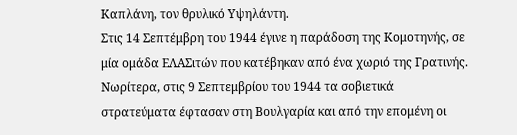Καπλάνη, τον θρυλικό Υψηλάντη.
Στις 14 Σεπτέμβρη του 1944 έγινε η παράδοση της Κομοτηνής, σε μία ομάδα ΕΛΑΣιτών που κατέβηκαν από ένα χωριό της Γρατινής. Νωρίτερα, στις 9 Σεπτεμβρίου του 1944 τα σοβιετικά στρατεύματα έφτασαν στη Βουλγαρία και από την επομένη οι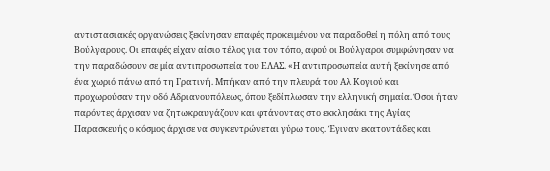αντιστασιακές οργανώσεις ξεκίνησαν επαφές προκειμένου να παραδοθεί η πόλη από τους Βούλγαρους. Οι επαφές είχαν αίσιο τέλος για τον τόπο, αφού οι Βούλγαροι συμφώνησαν να την παραδώσουν σε μία αντιπροσωπεία του ΕΛΑΣ. «Η αντιπροσωπεία αυτή ξεκίνησε από ένα χωριό πάνω από τη Γρατινή. Μπήκαν από την πλευρά του Αλ Κογιού και προχωρούσαν την οδό Αδριανουπόλεως, όπου ξεδίπλωσαν την ελληνική σημαία. Όσοι ήταν παρόντες άρχισαν να ζητωκραυγάζουν και φτάνοντας στο εκκλησάκι της Αγίας Παρασκευής ο κόσμος άρχισε να συγκεντρώνεται γύρω τους. Έγιναν εκατοντάδες και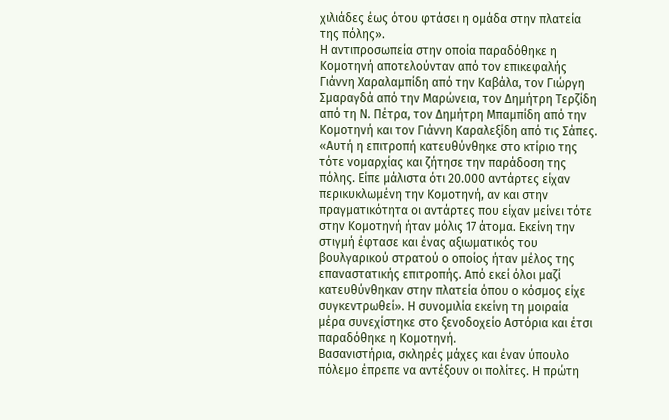χιλιάδες έως ότου φτάσει η ομάδα στην πλατεία της πόλης».
Η αντιπροσωπεία στην οποία παραδόθηκε η Κομοτηνή αποτελούνταν από τον επικεφαλής Γιάννη Χαραλαμπίδη από την Καβάλα, τον Γιώργη Σμαραγδά από την Μαρώνεια, τον Δημήτρη Τερζίδη από τη Ν. Πέτρα, τον Δημήτρη Μπαμπίδη από την Κομοτηνή και τον Γιάννη Καραλεξίδη από τις Σάπες. «Αυτή η επιτροπή κατευθύνθηκε στο κτίριο της τότε νομαρχίας και ζήτησε την παράδοση της πόλης. Είπε μάλιστα ότι 20.000 αντάρτες είχαν περικυκλωμένη την Κομοτηνή, αν και στην πραγματικότητα οι αντάρτες που είχαν μείνει τότε στην Κομοτηνή ήταν μόλις 17 άτομα. Εκείνη την στιγμή έφτασε και ένας αξιωματικός του βουλγαρικού στρατού ο οποίος ήταν μέλος της επαναστατικής επιτροπής. Από εκεί όλοι μαζί κατευθύνθηκαν στην πλατεία όπου ο κόσμος είχε συγκεντρωθεί». Η συνομιλία εκείνη τη μοιραία μέρα συνεχίστηκε στο ξενοδοχείο Αστόρια και έτσι παραδόθηκε η Κομοτηνή.
Βασανιστήρια, σκληρές μάχες και έναν ύπουλο πόλεμο έπρεπε να αντέξουν οι πολίτες. Η πρώτη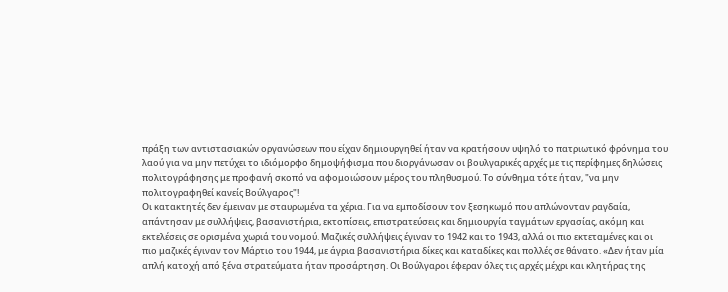πράξη των αντιστασιακών οργανώσεων που είχαν δημιουργηθεί ήταν να κρατήσουν υψηλό το πατριωτικό φρόνημα του λαού για να μην πετύχει το ιδιόμορφο δημοψήφισμα που διοργάνωσαν οι βουλγαρικές αρχές με τις περίφημες δηλώσεις πολιτογράφησης με προφανή σκοπό να αφομοιώσουν μέρος του πληθυσμού. Το σύνθημα τότε ήταν, "να μην πολιτογραφηθεί κανείς Βούλγαρος"!
Οι κατακτητές δεν έμειναν με σταυρωμένα τα χέρια. Για να εμποδίσουν τον ξεσηκωμό που απλώνονταν ραγδαία, απάντησαν με συλλήψεις, βασανιστήρια, εκτοπίσεις, επιστρατεύσεις και δημιουργία ταγμάτων εργασίας, ακόμη και εκτελέσεις σε ορισμένα χωριά του νομού. Μαζικές συλλήψεις έγιναν το 1942 και το 1943, αλλά οι πιο εκτεταμένες και οι πιο μαζικές έγιναν τον Μάρτιο του 1944, με άγρια βασανιστήρια δίκες και καταδίκες και πολλές σε θάνατο. «Δεν ήταν μία απλή κατοχή από ξένα στρατεύματα ήταν προσάρτηση. Οι Βούλγαροι έφεραν όλες τις αρχές μέχρι και κλητήρας της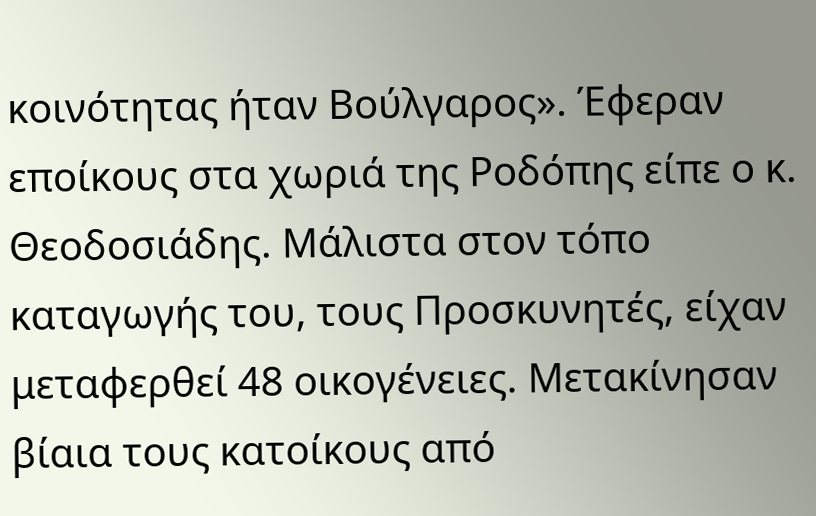κοινότητας ήταν Βούλγαρος». Έφεραν εποίκους στα χωριά της Ροδόπης είπε ο κ. Θεοδοσιάδης. Μάλιστα στον τόπο καταγωγής του, τους Προσκυνητές, είχαν μεταφερθεί 48 οικογένειες. Μετακίνησαν βίαια τους κατοίκους από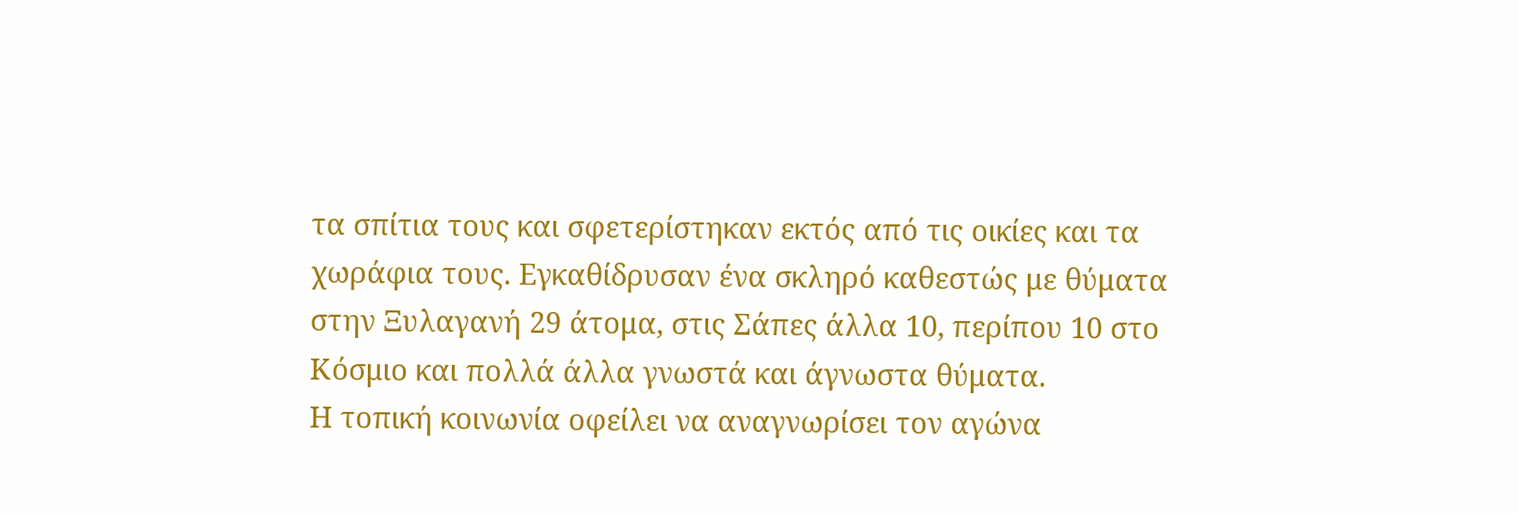τα σπίτια τους και σφετερίστηκαν εκτός από τις οικίες και τα χωράφια τους. Εγκαθίδρυσαν ένα σκληρό καθεστώς με θύματα στην Ξυλαγανή 29 άτομα, στις Σάπες άλλα 10, περίπου 10 στο Κόσμιο και πολλά άλλα γνωστά και άγνωστα θύματα.
Η τοπική κοινωνία οφείλει να αναγνωρίσει τον αγώνα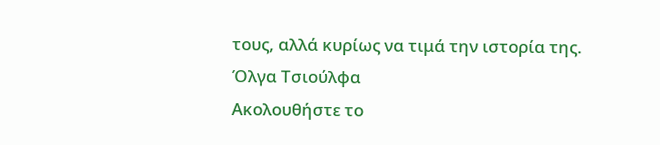τους, αλλά κυρίως να τιμά την ιστορία της.
Όλγα Τσιούλφα
Ακολουθήστε το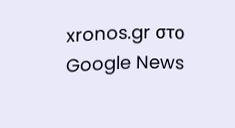xronos.gr στο Google News